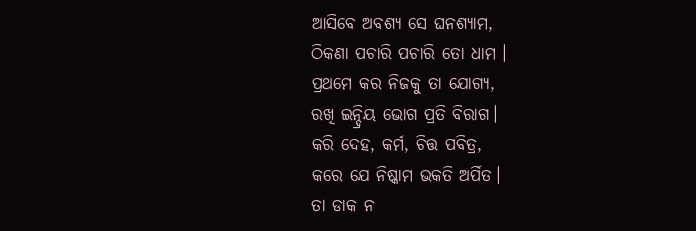ଆସିବେ ଅବଶ୍ୟ ସେ ଘନଶ୍ୟାମ,
ଠିକଣା ପଚାରି ପଚାରି ତୋ ଧାମ ।
ପ୍ରଥମେ କର ନିଜକୁ ତା ଯୋଗ୍ୟ,
ରଖି ଇନ୍ଦ୍ରିୟ ଭୋଗ ପ୍ରତି ବିରାଗ।
କରି ଦେହ, କର୍ମ, ଚିତ୍ତ ପବିତ୍ର,
କରେ ଯେ ନିଷ୍କାମ ଭକତି ଅର୍ପିତ।
ତା ଡାକ ନ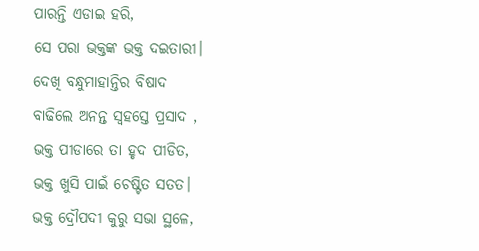ପାରନ୍ତି ଏଡାଇ ହରି,
ସେ ପରା ଭକ୍ତଙ୍କ ଭକ୍ତ ଦଇତାରୀ।
ଦେଖି ବନ୍ଧୁମାହାନ୍ତିର ବିଷାଦ
ବାଢିଲେ ଅନନ୍ତ ସ୍ଵହସ୍ତେ ପ୍ରସାଦ ,
ଭକ୍ତ ପୀଡାରେ ତା ହୃଦ ପୀଡିତ,
ଭକ୍ତ ଖୁସି ପାଇଁ ଚେଷ୍ଟିତ ସତତ।
ଭକ୍ତ ଦ୍ରୌପଦୀ କୁରୁ ସଭା ସ୍ଥଳେ,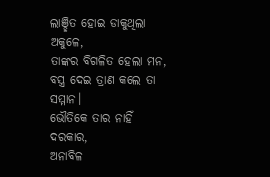ଲାଞ୍ଛିତ ହୋଇ ଡାକୁଥିଲା ଅକୁଳେ,
ତାଙ୍କର ବିଗଳିତ ହେଲା ମନ,
ବସ୍ତ୍ର ଦେଇ ତ୍ରାଣ କଲେ ତା ସମ୍ମାନ।
ଭୌତିକେ ତାର ନାହିଁ ଦରକାର,
ଅନାବିଳ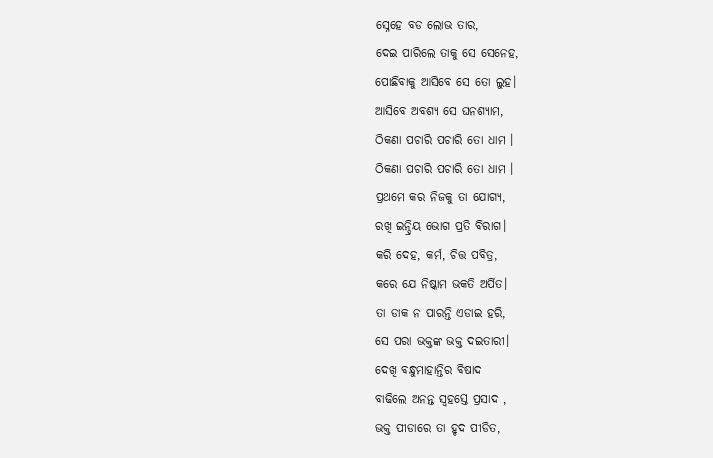ସ୍ନେହେ ବଡ ଲୋଭ ତାର,
ଦେଇ ପାରିଲେ ତାକୁ ସେ ସେନେହ,
ପୋଛିବାକୁ ଆସିବେ ସେ ତୋ ଲୁହ।
ଆସିବେ ଅବଶ୍ୟ ସେ ଘନଶ୍ୟାମ,
ଠିକଣା ପଚାରି ପଚାରି ତୋ ଧାମ ।
ଠିକଣା ପଚାରି ପଚାରି ତୋ ଧାମ ।
ପ୍ରଥମେ କର ନିଜକୁ ତା ଯୋଗ୍ୟ,
ରଖି ଇନ୍ଦ୍ରିୟ ଭୋଗ ପ୍ରତି ବିରାଗ।
କରି ଦେହ, କର୍ମ, ଚିତ୍ତ ପବିତ୍ର,
କରେ ଯେ ନିଷ୍କାମ ଭକତି ଅର୍ପିତ।
ତା ଡାକ ନ ପାରନ୍ତି ଏଡାଇ ହରି,
ସେ ପରା ଭକ୍ତଙ୍କ ଭକ୍ତ ଦଇତାରୀ।
ଦେଖି ବନ୍ଧୁମାହାନ୍ତିର ବିଷାଦ
ବାଢିଲେ ଅନନ୍ତ ସ୍ଵହସ୍ତେ ପ୍ରସାଦ ,
ଭକ୍ତ ପୀଡାରେ ତା ହୃଦ ପୀଡିତ,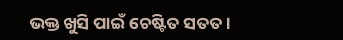ଭକ୍ତ ଖୁସି ପାଇଁ ଚେଷ୍ଟିତ ସତତ।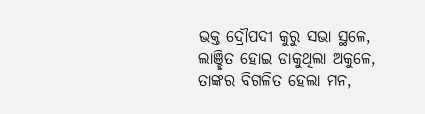ଭକ୍ତ ଦ୍ରୌପଦୀ କୁରୁ ସଭା ସ୍ଥଳେ,
ଲାଞ୍ଛିତ ହୋଇ ଡାକୁଥିଲା ଅକୁଳେ,
ତାଙ୍କର ବିଗଳିତ ହେଲା ମନ,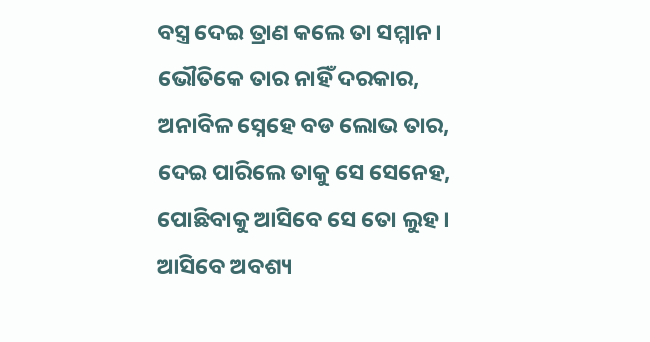ବସ୍ତ୍ର ଦେଇ ତ୍ରାଣ କଲେ ତା ସମ୍ମାନ।
ଭୌତିକେ ତାର ନାହିଁ ଦରକାର,
ଅନାବିଳ ସ୍ନେହେ ବଡ ଲୋଭ ତାର,
ଦେଇ ପାରିଲେ ତାକୁ ସେ ସେନେହ,
ପୋଛିବାକୁ ଆସିବେ ସେ ତୋ ଲୁହ।
ଆସିବେ ଅବଶ୍ୟ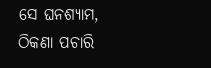ସେ ଘନଶ୍ୟାମ,
ଠିକଣା ପଚାରି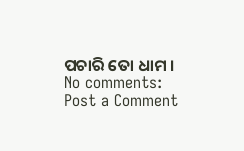ପଚାରି ତୋ ଧାମ ।
No comments:
Post a Comment